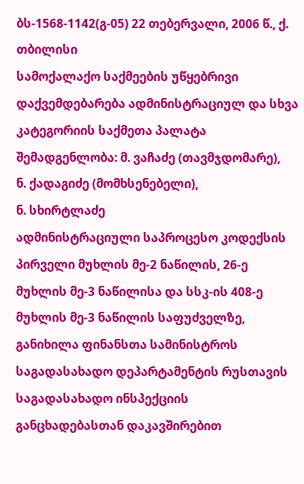ბს-1568-1142(გ-05) 22 თებერვალი, 2006 წ., ქ. თბილისი
სამოქალაქო საქმეების უწყებრივი დაქვემდებარება ადმინისტრაციულ და სხვა კატეგორიის საქმეთა პალატა
შემადგენლობა: მ. ვაჩაძე (თავმჯდომარე),
ნ. ქადაგიძე (მომხსენებელი),
ნ. სხირტლაძე
ადმინისტრაციული საპროცესო კოდექსის პირველი მუხლის მე-2 ნაწილის, 26-ე მუხლის მე-3 ნაწილისა და სსკ-ის 408-ე მუხლის მე-3 ნაწილის საფუძველზე, განიხილა ფინანსთა სამინისტროს საგადასახადო დეპარტამენტის რუსთავის საგადასახადო ინსპექციის განცხადებასთან დაკავშირებით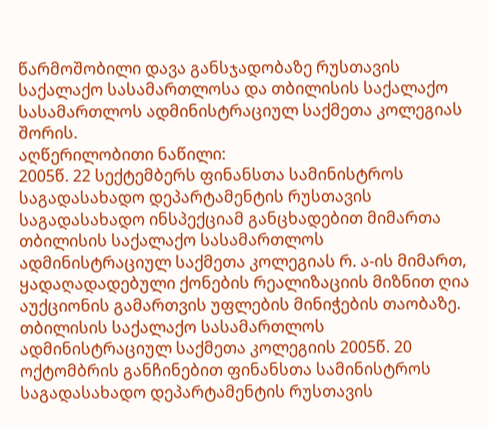წარმოშობილი დავა განსჯადობაზე რუსთავის საქალაქო სასამართლოსა და თბილისის საქალაქო სასამართლოს ადმინისტრაციულ საქმეთა კოლეგიას შორის.
აღწერილობითი ნაწილი:
2005წ. 22 სექტემბერს ფინანსთა სამინისტროს საგადასახადო დეპარტამენტის რუსთავის საგადასახადო ინსპექციამ განცხადებით მიმართა თბილისის საქალაქო სასამართლოს ადმინისტრაციულ საქმეთა კოლეგიას რ. ა-ის მიმართ, ყადაღადადებული ქონების რეალიზაციის მიზნით ღია აუქციონის გამართვის უფლების მინიჭების თაობაზე.
თბილისის საქალაქო სასამართლოს ადმინისტრაციულ საქმეთა კოლეგიის 2005წ. 20 ოქტომბრის განჩინებით ფინანსთა სამინისტროს საგადასახადო დეპარტამენტის რუსთავის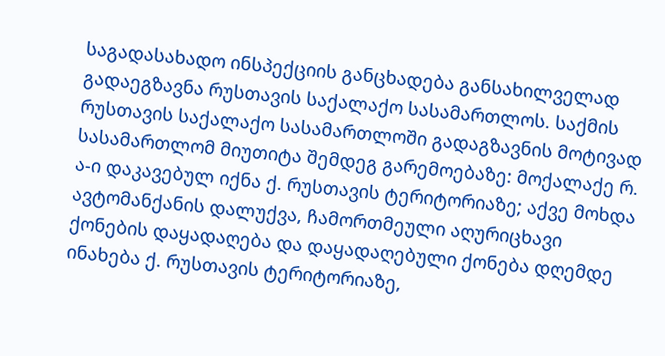საგადასახადო ინსპექციის განცხადება განსახილველად გადაეგზავნა რუსთავის საქალაქო სასამართლოს. საქმის რუსთავის საქალაქო სასამართლოში გადაგზავნის მოტივად სასამართლომ მიუთიტა შემდეგ გარემოებაზე: მოქალაქე რ. ა-ი დაკავებულ იქნა ქ. რუსთავის ტერიტორიაზე; აქვე მოხდა ავტომანქანის დალუქვა, ჩამორთმეული აღურიცხავი ქონების დაყადაღება და დაყადაღებული ქონება დღემდე ინახება ქ. რუსთავის ტერიტორიაზე,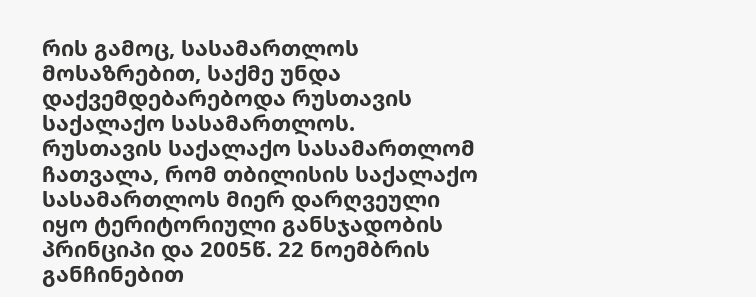რის გამოც, სასამართლოს მოსაზრებით, საქმე უნდა დაქვემდებარებოდა რუსთავის საქალაქო სასამართლოს.
რუსთავის საქალაქო სასამართლომ ჩათვალა, რომ თბილისის საქალაქო სასამართლოს მიერ დარღვეული იყო ტერიტორიული განსჯადობის პრინციპი და 2005წ. 22 ნოემბრის განჩინებით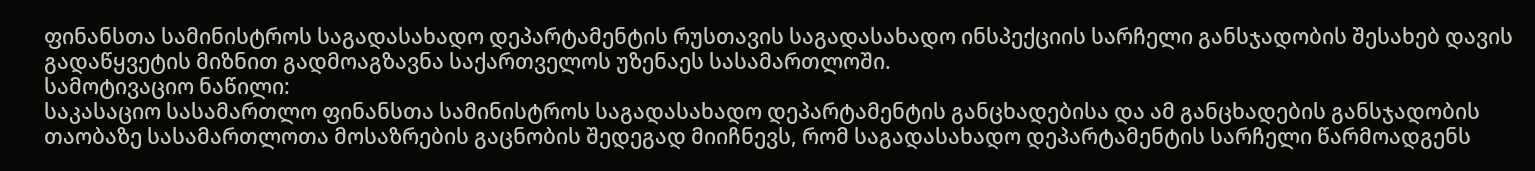ფინანსთა სამინისტროს საგადასახადო დეპარტამენტის რუსთავის საგადასახადო ინსპექციის სარჩელი განსჯადობის შესახებ დავის გადაწყვეტის მიზნით გადმოაგზავნა საქართველოს უზენაეს სასამართლოში.
სამოტივაციო ნაწილი:
საკასაციო სასამართლო ფინანსთა სამინისტროს საგადასახადო დეპარტამენტის განცხადებისა და ამ განცხადების განსჯადობის თაობაზე სასამართლოთა მოსაზრების გაცნობის შედეგად მიიჩნევს, რომ საგადასახადო დეპარტამენტის სარჩელი წარმოადგენს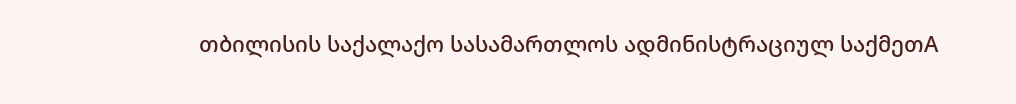თბილისის საქალაქო სასამართლოს ადმინისტრაციულ საქმეთA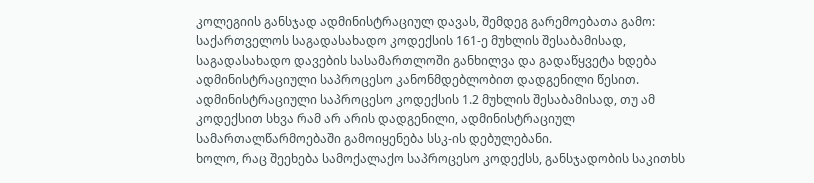კოლეგიის განსჯად ადმინისტრაციულ დავას, შემდეგ გარემოებათა გამო:
საქართველოს საგადასახადო კოდექსის 161-ე მუხლის შესაბამისად, საგადასახადო დავების სასამართლოში განხილვა და გადაწყვეტა ხდება ადმინისტრაციული საპროცესო კანონმდებლობით დადგენილი წესით.
ადმინისტრაციული საპროცესო კოდექსის 1.2 მუხლის შესაბამისად, თუ ამ კოდექსით სხვა რამ არ არის დადგენილი, ადმინისტრაციულ სამართალწარმოებაში გამოიყენება სსკ-ის დებულებანი.
ხოლო, რაც შეეხება სამოქალაქო საპროცესო კოდექსს, განსჯადობის საკითხს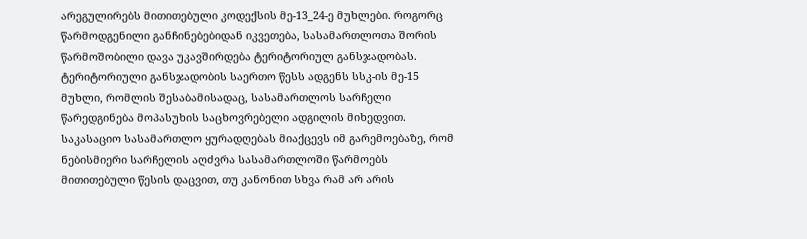არეგულირებს მითითებული კოდექსის მე-13_24-ე მუხლები. როგორც წარმოდგენილი განჩინებებიდან იკვეთება, სასამართლოთა შორის წარმოშობილი დავა უკავშირდება ტერიტორიულ განსჯადობას. ტერიტორიული განსჯადობის საერთო წესს ადგენს სსკ-ის მე-15 მუხლი, რომლის შესაბამისადაც, სასამართლოს სარჩელი წარედგინება მოპასუხის საცხოვრებელი ადგილის მიხედვით. საკასაციო სასამართლო ყურადღებას მიაქცევს იმ გარემოებაზე, რომ ნებისმიერი სარჩელის აღძვრა სასამართლოში წარმოებს მითითებული წესის დაცვით, თუ კანონით სხვა რამ არ არის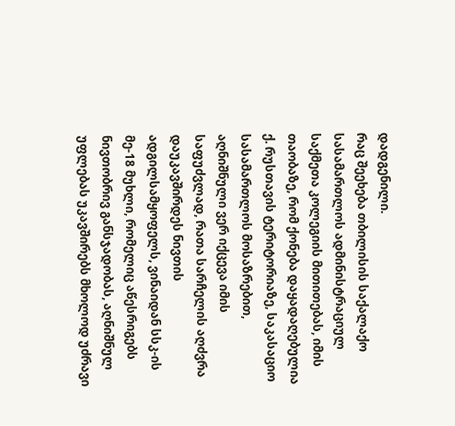დადგენილი.
რაც შეეხება თბილისის საქალაქო სასამართლოს ადმინისტრაციულ საქმეთა კოლეგიის მითითებას, იმის თაობაზე, რომ ქონება დაყადაღებულია ქ. რუსთავის ტერიტორიაზე, საკასაციო სასამართლოს მოსაზრებით, აღნიშნული ვერ იქცევა იმის საფუძვლად, რათა სარჩელის აღძვრა დაუკავშირდეს ნივთის ადგილსამყოფელს, ვინაიდან სსკ-ის მე-18 მუხლი, რომელიც აწესრიგებს ნივთობრივ განსჯადობას, აღნიშნულ უფლებას უკავშირებს მხოლოდ უძრავი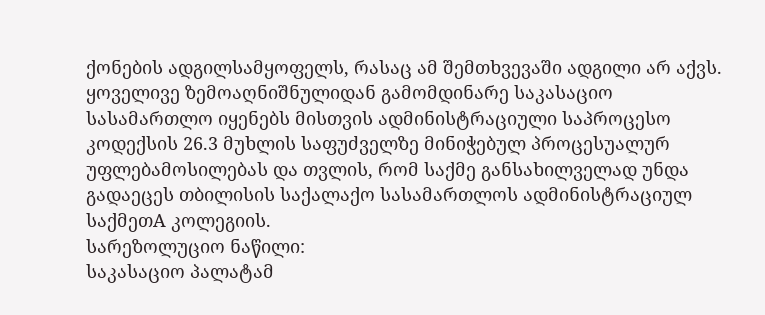ქონების ადგილსამყოფელს, რასაც ამ შემთხვევაში ადგილი არ აქვს.
ყოველივე ზემოაღნიშნულიდან გამომდინარე საკასაციო სასამართლო იყენებს მისთვის ადმინისტრაციული საპროცესო კოდექსის 26.3 მუხლის საფუძველზე მინიჭებულ პროცესუალურ უფლებამოსილებას და თვლის, რომ საქმე განსახილველად უნდა გადაეცეს თბილისის საქალაქო სასამართლოს ადმინისტრაციულ საქმეთA კოლეგიის.
სარეზოლუციო ნაწილი:
საკასაციო პალატამ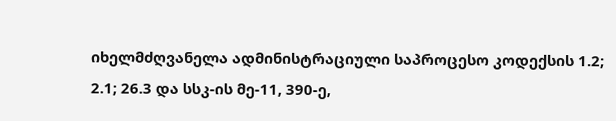იხელმძღვანელა ადმინისტრაციული საპროცესო კოდექსის 1.2; 2.1; 26.3 და სსკ-ის მე-11, 390-ე,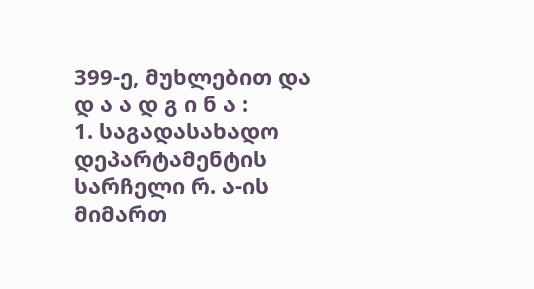399-ე, მუხლებით და
დ ა ა დ გ ი ნ ა :
1. საგადასახადო დეპარტამენტის სარჩელი რ. ა-ის მიმართ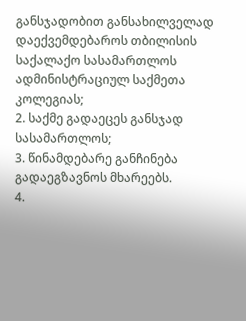განსჯადობით განსახილველად დაექვემდებაროს თბილისის საქალაქო სასამართლოს ადმინისტრაციულ საქმეთა კოლეგიას;
2. საქმე გადაეცეს განსჯად სასამართლოს;
3. წინამდებარე განჩინება გადაეგზავნოს მხარეებს.
4.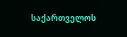საქართველოს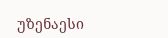უზენაესი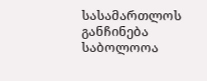სასამართლოს განჩინება საბოლოოა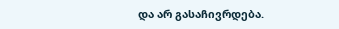და არ გასაჩივრდება.